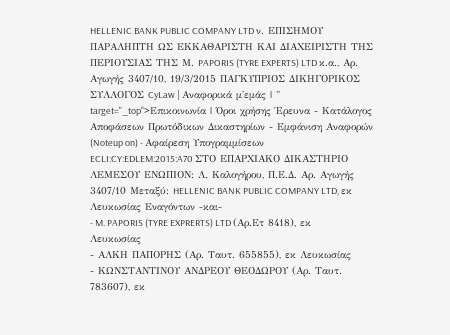HELLENIC BANK PUBLIC COMPANY LTD ν. ΕΠΙΣΗΜΟΥ ΠΑΡΑΛΗΠΤΗ ΩΣ ΕΚΚΑΘΑΡΙΣΤΗ ΚΑΙ ΔΙΑΧΕΙΡΙΣΤΗ ΤΗΣ ΠΕΡΙΟΥΣΙΑΣ ΤΗΣ Μ. PAPORIS (TYRE EXPERTS) LTD κ.α., Αρ. Αγωγής 3407/10, 19/3/2015 ΠΑΓΚΥΠΡΙΟΣ ΔΙΚΗΓΟΡΙΚΟΣ ΣΥΛΛΟΓΟΣ CyLaw | Αναφορικά μ'εμάς | " target="_top">Επικοινωνία | Όροι χρήσης Έρευνα - Κατάλογος Αποφάσεων Πρωτόδικων Δικαστηρίων - Εμφάνιση Αναφορών (Noteup on) - Αφαίρεση Υπογραμμίσεων ECLI:CY:EDLEM:2015:A70 ΣΤΟ ΕΠΑΡΧΙΑΚΟ ΔΙΚΑΣΤΗΡΙΟ ΛΕΜΕΣΟΥ ΕΝΩΠΙΟΝ: Λ. Καλογήρου, Π.Ε.Δ. Αρ. Αγωγής 3407/10 Μεταξύ: HELLENIC BANK PUBLIC COMPANY LTD, εκ Λευκωσίας Εναγόντων -και-
- M. PAPORIS (TYRE EXPRERTS) LTD (Αρ.Ετ 8418), εκ Λευκωσίας
- ΑΛΚΗ ΠΑΠΟΡΗΣ (Αρ. Ταυτ. 655855), εκ Λευκωσίας
- ΚΩΝΣΤΑΝΤΙΝΟΥ ΑΝΔΡΕΟΥ ΘΕΟΔΩΡΟΥ (Αρ. Ταυτ. 783607), εκ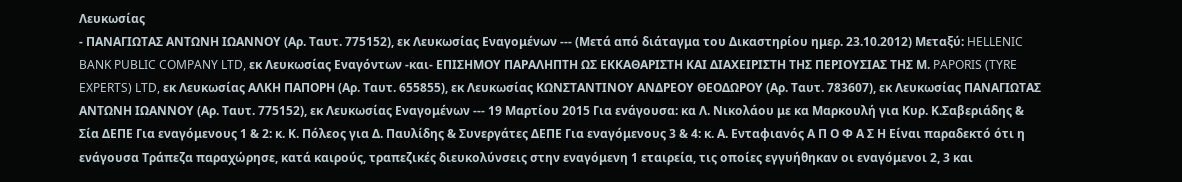Λευκωσίας
- ΠΑΝΑΓΙΩΤΑΣ ΑΝΤΩΝΗ ΙΩΑΝΝΟΥ (Αρ. Ταυτ. 775152), εκ Λευκωσίας Εναγομένων --- (Μετά από διάταγμα του Δικαστηρίου ημερ. 23.10.2012) Μεταξύ: HELLENIC BANK PUBLIC COMPANY LTD, εκ Λευκωσίας Εναγόντων -και- ΕΠΙΣΗΜΟΥ ΠΑΡΑΛΗΠΤΗ ΩΣ ΕΚΚΑΘΑΡΙΣΤΗ ΚΑΙ ΔΙΑΧΕΙΡΙΣΤΗ ΤΗΣ ΠΕΡΙΟΥΣΙΑΣ ΤΗΣ Μ. PAPORIS (TYRE EXPERTS) LTD, εκ Λευκωσίας ΑΛΚΗ ΠΑΠΟΡΗ (Αρ. Ταυτ. 655855), εκ Λευκωσίας ΚΩΝΣΤΑΝΤΙΝΟΥ ΑΝΔΡΕΟΥ ΘΕΟΔΩΡΟΥ (Αρ. Ταυτ. 783607), εκ Λευκωσίας ΠΑΝΑΓΙΩΤΑΣ ΑΝΤΩΝΗ ΙΩΑΝΝΟΥ (Αρ. Ταυτ. 775152), εκ Λευκωσίας Εναγομένων --- 19 Μαρτίου 2015 Για ενάγουσα: κα Λ. Νικολάου με κα Μαρκουλή για Κυρ. Κ.Σαβεριάδης & Σία ΔΕΠΕ Για εναγόμενους 1 & 2: κ. Κ. Πόλεος για Δ. Παυλίδης & Συνεργάτες ΔΕΠΕ Για εναγόμενους 3 & 4: κ. Α. Ενταφιανός Α Π Ο Φ Α Σ Η Είναι παραδεκτό ότι η ενάγουσα Τράπεζα παραχώρησε, κατά καιρούς, τραπεζικές διευκολύνσεις στην εναγόμενη 1 εταιρεία, τις οποίες εγγυήθηκαν οι εναγόμενοι 2, 3 και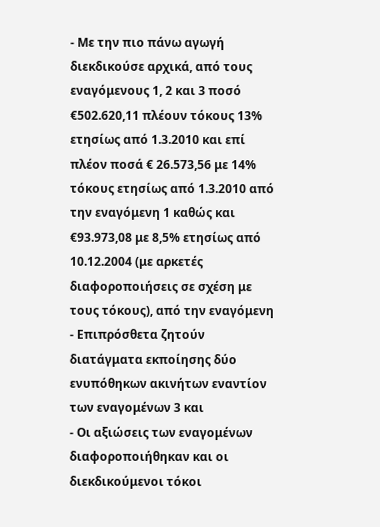- Με την πιο πάνω αγωγή διεκδικούσε αρχικά, από τους εναγόμενους 1, 2 και 3 ποσό €502.620,11 πλέουν τόκους 13% ετησίως από 1.3.2010 και επί πλέον ποσά € 26.573,56 με 14% τόκους ετησίως από 1.3.2010 από την εναγόμενη 1 καθώς και €93.973,08 με 8,5% ετησίως από 10.12.2004 (με αρκετές διαφοροποιήσεις σε σχέση με τους τόκους), από την εναγόμενη
- Επιπρόσθετα ζητούν διατάγματα εκποίησης δύο ενυπόθηκων ακινήτων εναντίον των εναγομένων 3 και
- Οι αξιώσεις των εναγομένων διαφοροποιήθηκαν και οι διεκδικούμενοι τόκοι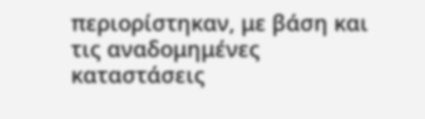περιορίστηκαν, με βάση και τις αναδομημένες καταστάσεις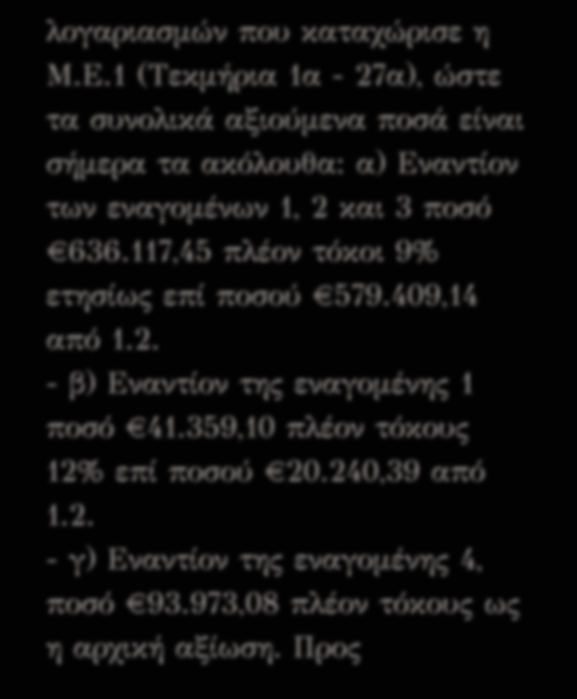λογαριασμών που καταχώρισε η Μ.Ε.1 (Τεκμήρια 1α - 27α), ώστε τα συνολικά αξιούμενα ποσά είναι σήμερα τα ακόλουθα: α) Εναντίον των εναγομένων 1, 2 και 3 ποσό €636.117,45 πλέον τόκοι 9% ετησίως επί ποσού €579.409,14 από 1.2.
- β) Εναντίον της εναγομένης 1 ποσό €41.359,10 πλέον τόκους 12% επί ποσού €20.240,39 από 1.2.
- γ) Εναντίον της εναγομένης 4, ποσό €93.973,08 πλέον τόκους ως η αρχική αξίωση. Προς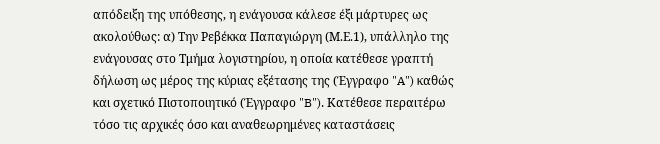απόδειξη της υπόθεσης, η ενάγουσα κάλεσε έξι μάρτυρες ως ακολούθως: α) Την Ρεβέκκα Παπαγιώργη (Μ.Ε.1), υπάλληλο της ενάγουσας στο Τμήμα λογιστηρίου, η οποία κατέθεσε γραπτή δήλωση ως μέρος της κύριας εξέτασης της (Έγγραφο "A") καθώς και σχετικό Πιστοποιητικό (Έγγραφο "B"). Κατέθεσε περαιτέρω τόσο τις αρχικές όσο και αναθεωρημένες καταστάσεις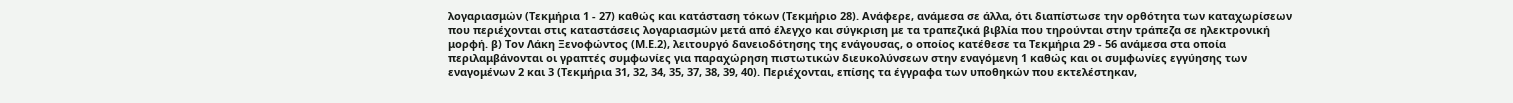λογαριασμών (Τεκμήρια 1 - 27) καθώς και κατάσταση τόκων (Τεκμήριο 28). Ανάφερε, ανάμεσα σε άλλα, ότι διαπίστωσε την ορθότητα των καταχωρίσεων που περιέχονται στις καταστάσεις λογαριασμών μετά από έλεγχο και σύγκριση με τα τραπεζικά βιβλία που τηρούνται στην τράπεζα σε ηλεκτρονική μορφή. β) Τον Λάκη Ξενοφώντος (Μ.Ε.2), λειτουργό δανειοδότησης της ενάγουσας, ο οποίος κατέθεσε τα Τεκμήρια 29 - 56 ανάμεσα στα οποία περιλαμβάνονται οι γραπτές συμφωνίες για παραχώρηση πιστωτικών διευκολύνσεων στην εναγόμενη 1 καθώς και οι συμφωνίες εγγύησης των εναγομένων 2 και 3 (Τεκμήρια 31, 32, 34, 35, 37, 38, 39, 40). Περιέχονται, επίσης τα έγγραφα των υποθηκών που εκτελέστηκαν,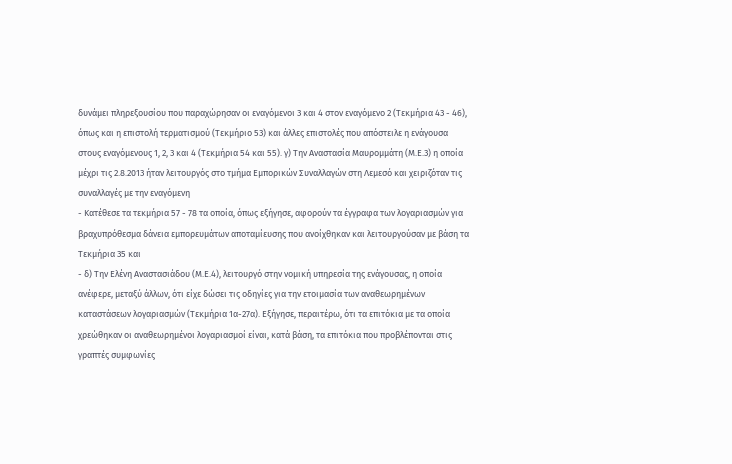δυνάμει πληρεξουσίου που παραχώρησαν οι εναγόμενοι 3 και 4 στον εναγόμενο 2 (Τεκμήρια 43 - 46), όπως και η επιστολή τερματισμού (Τεκμήριο 53) και άλλες επιστολές που απόστειλε η ενάγουσα στους εναγόμενους 1, 2, 3 και 4 (Τεκμήρια 54 και 55). γ) Την Αναστασία Μαυρομμάτη (Μ.Ε.3) η οποία μέχρι τις 2.8.2013 ήταν λειτουργός στο τμήμα Εμπορικών Συναλλαγών στη Λεμεσό και χειριζόταν τις συναλλαγές με την εναγόμενη
- Κατέθεσε τα τεκμήρια 57 - 78 τα οποία, όπως εξήγησε, αφορούν τα έγγραφα των λογαριασμών για βραχυπρόθεσμα δάνεια εμπορευμάτων αποταμίευσης που ανοίχθηκαν και λειτουργούσαν με βάση τα Τεκμήρια 35 και
- δ) Την Ελένη Αναστασιάδου (Μ.Ε.4), λειτουργό στην νομική υπηρεσία της ενάγουσας, η οποία ανέφερε, μεταξύ άλλων, ότι είχε δώσει τις οδηγίες για την ετοιμασία των αναθεωρημένων καταστάσεων λογαριασμών (Τεκμήρια 1α-27α). Εξήγησε, περαιτέρω, ότι τα επιτόκια με τα οποία χρεώθηκαν οι αναθεωρημένοι λογαριασμοί είναι, κατά βάση, τα επιτόκια που προβλέπονται στις γραπτές συμφωνίες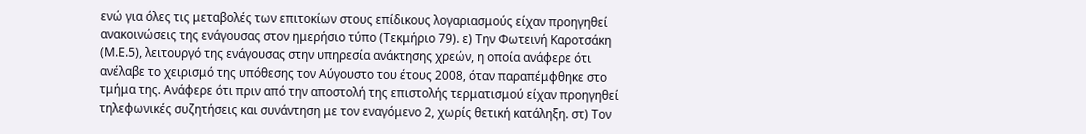ενώ για όλες τις μεταβολές των επιτοκίων στους επίδικους λογαριασμούς είχαν προηγηθεί ανακοινώσεις της ενάγουσας στον ημερήσιο τύπο (Τεκμήριο 79). ε) Την Φωτεινή Καροτσάκη (Μ.Ε.5), λειτουργό της ενάγουσας στην υπηρεσία ανάκτησης χρεών, η οποία ανάφερε ότι ανέλαβε το χειρισμό της υπόθεσης τον Αύγουστο του έτους 2008, όταν παραπέμφθηκε στο τμήμα της. Ανάφερε ότι πριν από την αποστολή της επιστολής τερματισμού είχαν προηγηθεί τηλεφωνικές συζητήσεις και συνάντηση με τον εναγόμενο 2, χωρίς θετική κατάληξη. στ) Τον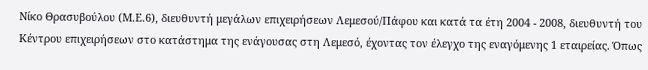Νίκο Θρασυβούλου (Μ.Ε.6), διευθυντή μεγάλων επιχειρήσεων Λεμεσού/Πάφου και κατά τα έτη 2004 - 2008, διευθυντή του Κέντρου επιχειρήσεων στο κατάστημα της ενάγουσας στη Λεμεσό, έχοντας τον έλεγχο της εναγόμενης 1 εταιρείας. Όπως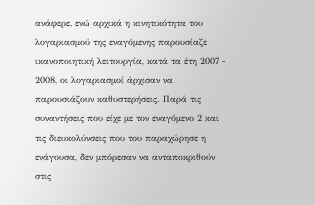ανάφερε, ενώ αρχικά η κινητικότητα του λογαριασμού της εναγόμενης παρουσίαζε ικανοποιητική λειτουργία, κατά τα έτη 2007 - 2008, οι λογαριασμοί άρχισαν να παρουσιάζουν καθυστερήσεις. Παρά τις συναντήσεις που είχε με τον εναγόμενο 2 και τις διευκολύνσεις που του παραχώρησε η ενάγουσα, δεν μπόρεσαν να ανταποκριθούν στις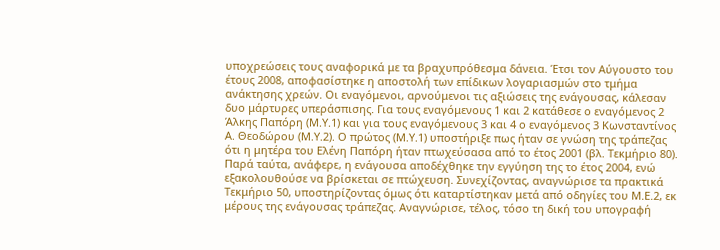υποχρεώσεις τους αναφορικά με τα βραχυπρόθεσμα δάνεια. Έτσι τον Αύγουστο του έτους 2008, αποφασίστηκε η αποστολή των επίδικων λογαριασμών στο τμήμα ανάκτησης χρεών. Οι εναγόμενοι, αρνούμενοι τις αξιώσεις της ενάγουσας, κάλεσαν δυο μάρτυρες υπεράσπισης. Για τους εναγόμενους 1 και 2 κατάθεσε ο εναγόμενος 2 Άλκης Παπόρη (Μ.Υ.1) και για τους εναγόμενους 3 και 4 ο εναγόμενος 3 Κωνσταντίνος Α. Θεοδώρου (Μ.Υ.2). Ο πρώτος (Μ.Υ.1) υποστήριξε πως ήταν σε γνώση της τράπεζας ότι η μητέρα του Ελένη Παπόρη ήταν πτωχεύσασα από το έτος 2001 (βλ. Τεκμήριο 80). Παρά ταύτα, ανάφερε, η ενάγουσα αποδέχθηκε την εγγύηση της το έτος 2004, ενώ εξακολουθούσε να βρίσκεται σε πτώχευση. Συνεχίζοντας, αναγνώρισε τα πρακτικά Τεκμήριο 50, υποστηρίζοντας όμως ότι καταρτίστηκαν μετά από οδηγίες του Μ.Ε.2, εκ μέρους της ενάγουσας τράπεζας. Αναγνώρισε, τέλος, τόσο τη δική του υπογραφή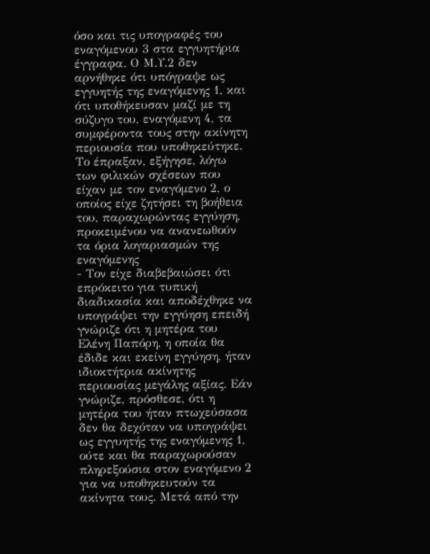όσο και τις υπογραφές του εναγόμενου 3 στα εγγυητήρια έγγραφα. Ο Μ.Υ.2 δεν αρνήθηκε ότι υπόγραψε ως εγγυητής της εναγόμενης 1, και ότι υποθήκευσαν μαζί με τη σύζυγο του, εναγόμενη 4, τα συμφέροντα τους στην ακίνητη περιουσία που υποθηκεύτηκε. Το έπραξαν, εξήγησε, λόγω των φιλικών σχέσεων που είχαν με τον εναγόμενο 2, ο οποίος είχε ζητήσει τη βοήθεια του, παραχωρώντας εγγύηση, προκειμένου να ανανεωθούν τα όρια λογαριασμών της εναγόμενης
- Τον είχε διαβεβαιώσει ότι επρόκειτο για τυπική διαδικασία και αποδέχθηκε να υπογράψει την εγγύηση επειδή γνώριζε ότι η μητέρα του Ελένη Παπόρη, η οποία θα έδιδε και εκείνη εγγύηση, ήταν ιδιοκτήτρια ακίνητης περιουσίας μεγάλης αξίας. Εάν γνώριζε, πρόσθεσε, ότι η μητέρα του ήταν πτωχεύσασα δεν θα δεχόταν να υπογράψει ως εγγυητής της εναγόμενης 1, ούτε και θα παραχωρούσαν πληρεξούσια στον εναγόμενο 2 για να υποθηκευτούν τα ακίνητα τους. Μετά από την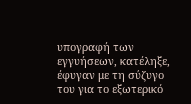υπογραφή των εγγυήσεων, κατέληξε, έφυγαν με τη σύζυγο του για το εξωτερικό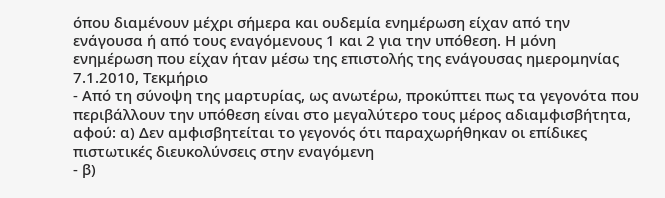όπου διαμένουν μέχρι σήμερα και ουδεμία ενημέρωση είχαν από την ενάγουσα ή από τους εναγόμενους 1 και 2 για την υπόθεση. Η μόνη ενημέρωση που είχαν ήταν μέσω της επιστολής της ενάγουσας ημερομηνίας 7.1.2010, Τεκμήριο
- Από τη σύνοψη της μαρτυρίας, ως ανωτέρω, προκύπτει πως τα γεγονότα που περιβάλλουν την υπόθεση είναι στο μεγαλύτερο τους μέρος αδιαμφισβήτητα, αφού: α) Δεν αμφισβητείται το γεγονός ότι παραχωρήθηκαν οι επίδικες πιστωτικές διευκολύνσεις στην εναγόμενη
- β)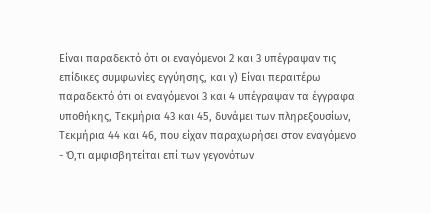Είναι παραδεκτό ότι οι εναγόμενοι 2 και 3 υπέγραψαν τις επίδικες συμφωνίες εγγύησης, και γ) Είναι περαιτέρω παραδεκτό ότι οι εναγόμενοι 3 και 4 υπέγραψαν τα έγγραφα υποθήκης, Τεκμήρια 43 και 45, δυνάμει των πληρεξουσίων, Τεκμήρια 44 και 46, που είχαν παραχωρήσει στον εναγόμενο
- Ό,τι αμφισβητείται επί των γεγονότων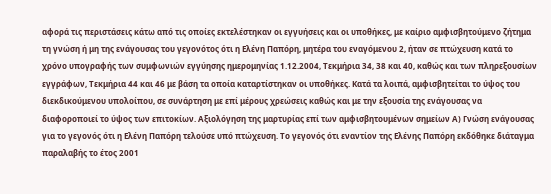αφορά τις περιστάσεις κάτω από τις οποίες εκτελέστηκαν οι εγγυήσεις και οι υποθήκες, με καίριο αμφισβητούμενο ζήτημα τη γνώση ή μη της ενάγουσας του γεγονότος ότι η Ελένη Παπόρη, μητέρα του εναγόμενου 2, ήταν σε πτώχευση κατά το χρόνο υπογραφής των συμφωνιών εγγύησης ημερομηνίας 1.12.2004, Τεκμήρια 34, 38 και 40, καθώς και των πληρεξουσίων εγγράφων, Τεκμήρια 44 και 46 με βάση τα οποία καταρτίστηκαν οι υποθήκες. Κατά τα λοιπά, αμφισβητείται το ύψος του διεκδικούμενου υπολοίπου, σε συνάρτηση με επί μέρους χρεώσεις καθώς και με την εξουσία της ενάγουσας να διαφοροποιεί το ύψος των επιτοκίων. Αξιολόγηση της μαρτυρίας επί των αμφισβητουμένων σημείων Α) Γνώση ενάγουσας για το γεγονός ότι η Ελένη Παπόρη τελούσε υπό πτώχευση. Το γεγονός ότι εναντίον της Ελένης Παπόρη εκδόθηκε διάταγμα παραλαβής το έτος 2001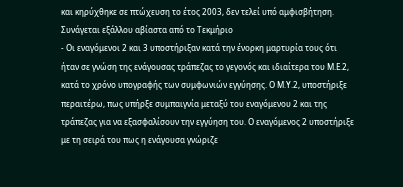και κηρύχθηκε σε πτώχευση το έτος 2003, δεν τελεί υπό αμφισβήτηση. Συνάγεται εξάλλου αβίαστα από το Τεκμήριο
- Οι εναγόμενοι 2 και 3 υποστήριξαν κατά την ένορκη μαρτυρία τους ότι ήταν σε γνώση της ενάγουσας τράπεζας το γεγονός και ιδιαίτερα του Μ.Ε.2, κατά το χρόνο υπογραφής των συμφωνιών εγγύησης. Ο Μ.Υ.2, υποστήριξε περαιτέρω, πως υπήρξε συμπαιγνία μεταξύ του εναγόμενου 2 και της τράπεζας για να εξασφαλίσουν την εγγύηση του. Ο εναγόμενος 2 υποστήριξε με τη σειρά του πως η ενάγουσα γνώριζε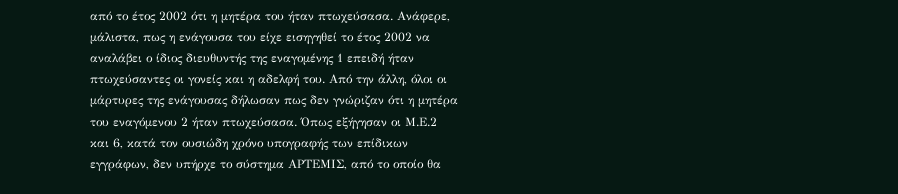από το έτος 2002 ότι η μητέρα του ήταν πτωχεύσασα. Ανάφερε, μάλιστα, πως η ενάγουσα του είχε εισηγηθεί το έτος 2002 να αναλάβει ο ίδιος διευθυντής της εναγομένης 1 επειδή ήταν πτωχεύσαντες οι γονείς και η αδελφή του. Από την άλλη, όλοι οι μάρτυρες της ενάγουσας δήλωσαν πως δεν γνώριζαν ότι η μητέρα του εναγόμενου 2 ήταν πτωχεύσασα. Όπως εξήγησαν οι Μ.Ε.2 και 6, κατά τον ουσιώδη χρόνο υπογραφής των επίδικων εγγράφων, δεν υπήρχε το σύστημα ΑΡΤΕΜΙΣ, από το οποίο θα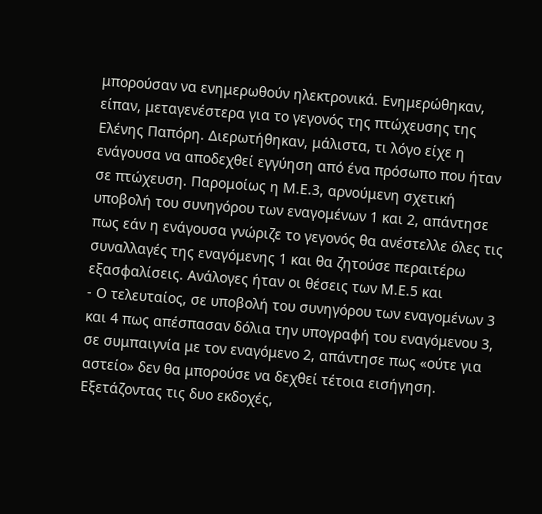μπορούσαν να ενημερωθούν ηλεκτρονικά. Ενημερώθηκαν, είπαν, μεταγενέστερα για το γεγονός της πτώχευσης της Ελένης Παπόρη. Διερωτήθηκαν, μάλιστα, τι λόγο είχε η ενάγουσα να αποδεχθεί εγγύηση από ένα πρόσωπο που ήταν σε πτώχευση. Παρομοίως η Μ.Ε.3, αρνούμενη σχετική υποβολή του συνηγόρου των εναγομένων 1 και 2, απάντησε πως εάν η ενάγουσα γνώριζε το γεγονός θα ανέστελλε όλες τις συναλλαγές της εναγόμενης 1 και θα ζητούσε περαιτέρω εξασφαλίσεις. Ανάλογες ήταν οι θέσεις των Μ.Ε.5 και
- Ο τελευταίος, σε υποβολή του συνηγόρου των εναγομένων 3 και 4 πως απέσπασαν δόλια την υπογραφή του εναγόμενου 3, σε συμπαιγνία με τον εναγόμενο 2, απάντησε πως «ούτε για αστείο» δεν θα μπορούσε να δεχθεί τέτοια εισήγηση. Εξετάζοντας τις δυο εκδοχές,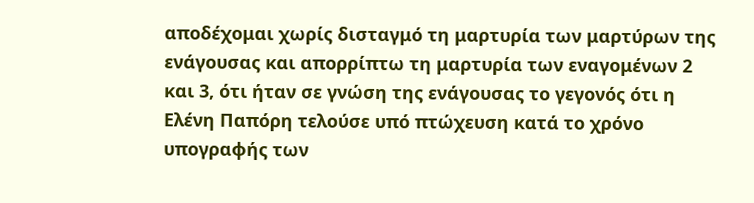αποδέχομαι χωρίς δισταγμό τη μαρτυρία των μαρτύρων της ενάγουσας και απορρίπτω τη μαρτυρία των εναγομένων 2 και 3, ότι ήταν σε γνώση της ενάγουσας το γεγονός ότι η Ελένη Παπόρη τελούσε υπό πτώχευση κατά το χρόνο υπογραφής των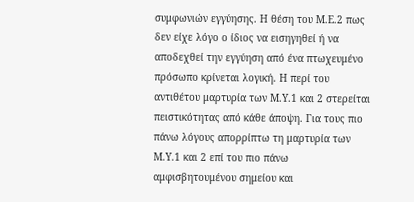συμφωνιών εγγύησης. Η θέση του Μ.Ε.2 πως δεν είχε λόγο ο ίδιος να εισηγηθεί ή να αποδεχθεί την εγγύηση από ένα πτωχευμένο πρόσωπο κρίνεται λογική. Η περί του αντιθέτου μαρτυρία των Μ.Υ.1 και 2 στερείται πειστικότητας από κάθε άποψη. Για τους πιο πάνω λόγους απορρίπτω τη μαρτυρία των Μ.Υ.1 και 2 επί του πιο πάνω αμφισβητουμένου σημείου και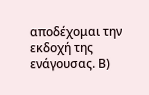αποδέχομαι την εκδοχή της ενάγουσας. Β)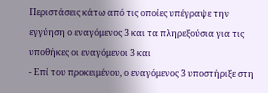Περιστάσεις κάτω από τις οποίες υπέγραψε την εγγύηση ο εναγόμενος 3 και τα πληρεξούσια για τις υποθήκες οι εναγόμενοι 3 και
- Επί του προκειμένου, ο εναγόμενος 3 υποστήριξε στη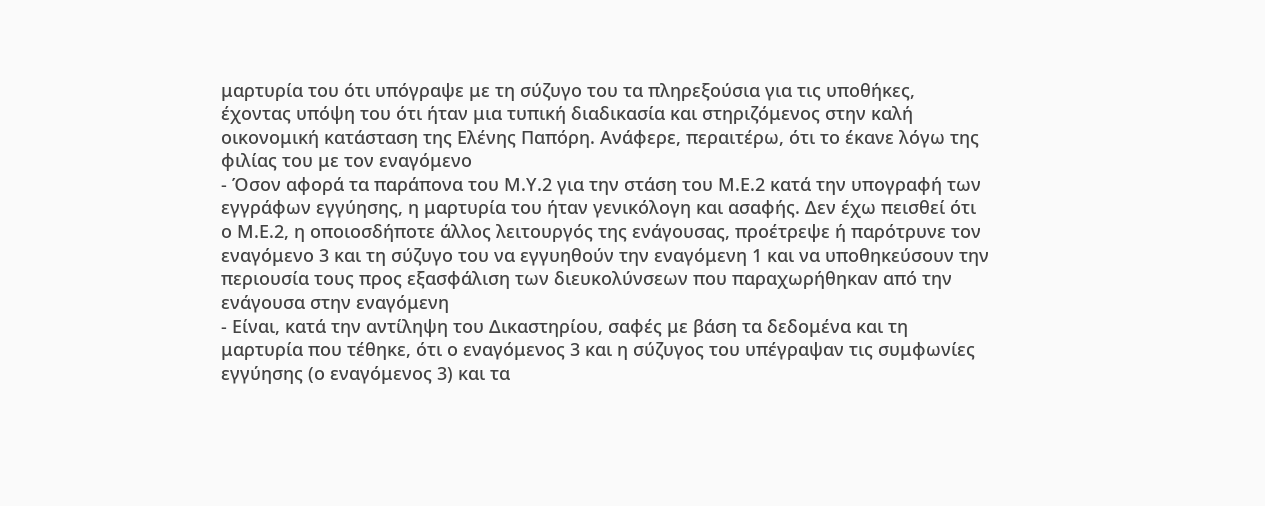μαρτυρία του ότι υπόγραψε με τη σύζυγο του τα πληρεξούσια για τις υποθήκες, έχοντας υπόψη του ότι ήταν μια τυπική διαδικασία και στηριζόμενος στην καλή οικονομική κατάσταση της Ελένης Παπόρη. Ανάφερε, περαιτέρω, ότι το έκανε λόγω της φιλίας του με τον εναγόμενο
- Όσον αφορά τα παράπονα του Μ.Υ.2 για την στάση του Μ.Ε.2 κατά την υπογραφή των εγγράφων εγγύησης, η μαρτυρία του ήταν γενικόλογη και ασαφής. Δεν έχω πεισθεί ότι ο Μ.Ε.2, η οποιοσδήποτε άλλος λειτουργός της ενάγουσας, προέτρεψε ή παρότρυνε τον εναγόμενο 3 και τη σύζυγο του να εγγυηθούν την εναγόμενη 1 και να υποθηκεύσουν την περιουσία τους προς εξασφάλιση των διευκολύνσεων που παραχωρήθηκαν από την ενάγουσα στην εναγόμενη
- Είναι, κατά την αντίληψη του Δικαστηρίου, σαφές με βάση τα δεδομένα και τη μαρτυρία που τέθηκε, ότι ο εναγόμενος 3 και η σύζυγος του υπέγραψαν τις συμφωνίες εγγύησης (ο εναγόμενος 3) και τα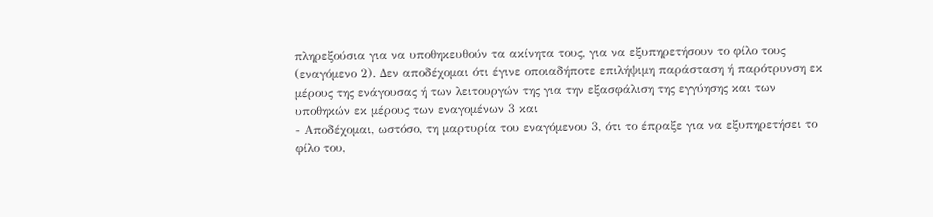πληρεξούσια για να υποθηκευθούν τα ακίνητα τους, για να εξυπηρετήσουν το φίλο τους (εναγόμενο 2). Δεν αποδέχομαι ότι έγινε οποιαδήποτε επιλήψιμη παράσταση ή παρότρυνση εκ μέρους της ενάγουσας ή των λειτουργών της για την εξασφάλιση της εγγύησης και των υποθηκών εκ μέρους των εναγομένων 3 και
- Αποδέχομαι, ωστόσο, τη μαρτυρία του εναγόμενου 3, ότι το έπραξε για να εξυπηρετήσει το φίλο του,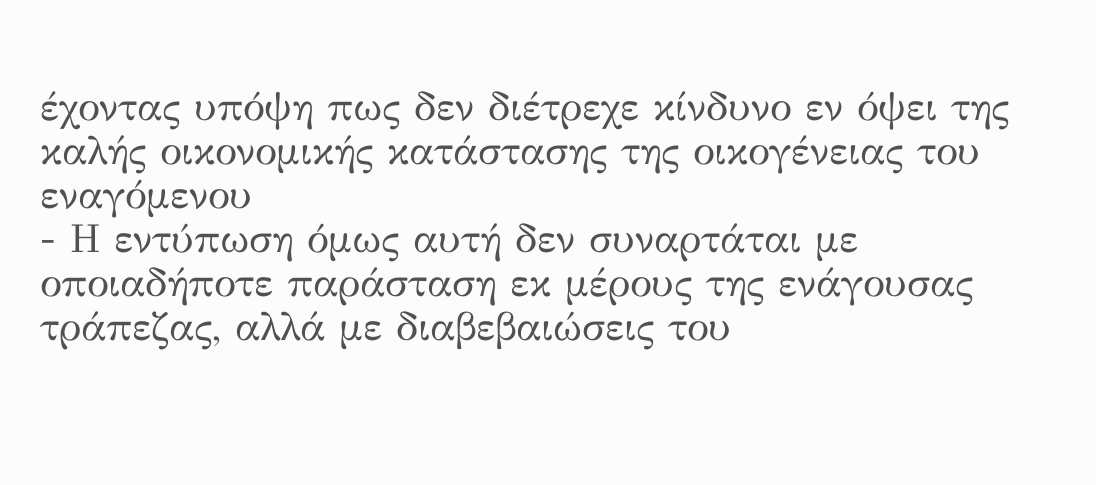έχοντας υπόψη πως δεν διέτρεχε κίνδυνο εν όψει της καλής οικονομικής κατάστασης της οικογένειας του εναγόμενου
- Η εντύπωση όμως αυτή δεν συναρτάται με οποιαδήποτε παράσταση εκ μέρους της ενάγουσας τράπεζας, αλλά με διαβεβαιώσεις του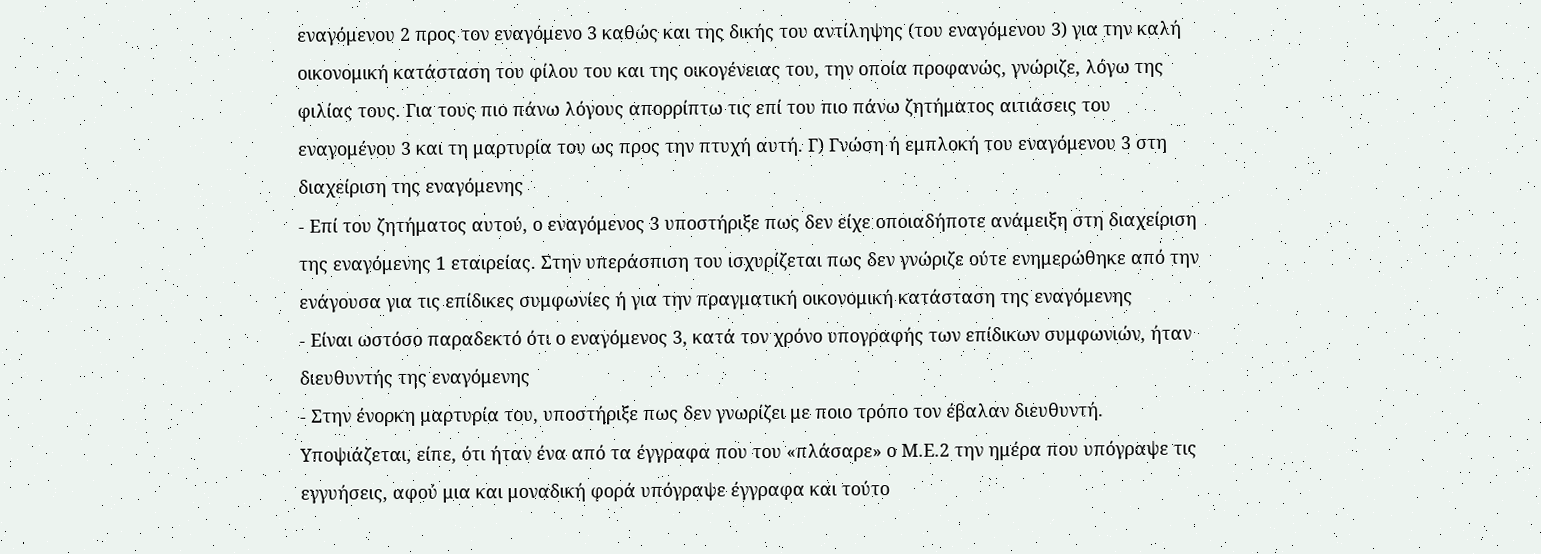εναγόμενου 2 προς τον εναγόμενο 3 καθώς και της δικής του αντίληψης (του εναγόμενου 3) για την καλή οικονομική κατάσταση του φίλου του και της οικογένειας του, την οποία προφανώς, γνώριζε, λόγω της φιλίας τους. Για τους πιο πάνω λόγους απορρίπτω τις επί του πιο πάνω ζητήματος αιτιάσεις του εναγομένου 3 και τη μαρτυρία του ως προς την πτυχή αυτή. Γ) Γνώση ή εμπλοκή του εναγόμενου 3 στη διαχείριση της εναγόμενης
- Επί του ζητήματος αυτού, ο εναγόμενος 3 υποστήριξε πως δεν είχε οποιαδήποτε ανάμειξη στη διαχείριση της εναγόμενης 1 εταιρείας. Στην υπεράσπιση του ισχυρίζεται πως δεν γνώριζε ούτε ενημερώθηκε από την ενάγουσα για τις επίδικες συμφωνίες ή για την πραγματική οικονομική κατάσταση της εναγόμενης
- Είναι ωστόσο παραδεκτό ότι ο εναγόμενος 3, κατά τον χρόνο υπογραφής των επίδικων συμφωνιών, ήταν διευθυντής της εναγόμενης
- Στην ένορκη μαρτυρία του, υποστήριξε πως δεν γνωρίζει με ποιο τρόπο τον έβαλαν διευθυντή. Υποψιάζεται, είπε, ότι ήταν ένα από τα έγγραφα που του «πλάσαρε» ο Μ.Ε.2 την ημέρα που υπόγραψε τις εγγυήσεις, αφού μια και μοναδική φορά υπόγραψε έγγραφα και τούτο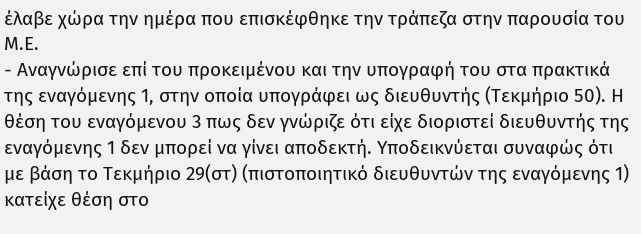έλαβε χώρα την ημέρα που επισκέφθηκε την τράπεζα στην παρουσία του Μ.Ε.
- Αναγνώρισε επί του προκειμένου και την υπογραφή του στα πρακτικά της εναγόμενης 1, στην οποία υπογράφει ως διευθυντής (Τεκμήριο 50). Η θέση του εναγόμενου 3 πως δεν γνώριζε ότι είχε διοριστεί διευθυντής της εναγόμενης 1 δεν μπορεί να γίνει αποδεκτή. Υποδεικνύεται συναφώς ότι με βάση το Τεκμήριο 29(στ) (πιστοποιητικό διευθυντών της εναγόμενης 1) κατείχε θέση στο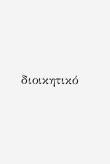διοικητικό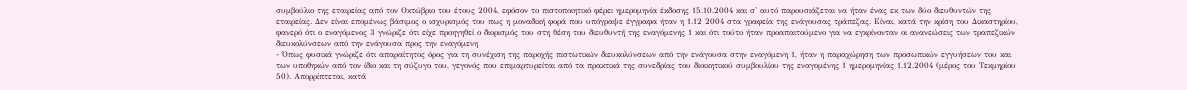συμβούλιο της εταιρείας από τον Οκτώβριο του έτους 2004, εφόσον το πιστοποιητικό φέρει ημερομηνία έκδοσης 15.10.2004 και σ' αυτό παρουσιάζεται να ήταν ένας εκ των δύο διευθυντών της εταιρείας. Δεν είναι επομένως βάσιμος ο ισχυρισμός του πως η μοναδική φορά που υπόγραψε έγγραφα ήταν η 1.12 2004 στα γραφεία της ενάγουσας τράπεζας. Είναι, κατά την κρίση του Δικαστηρίου, φανερό ότι ο εναγόμενος 3 γνώριζε ότι είχε προηγηθεί ο διορισμός του στη θέση του διευθυντή της εναγόμενης 1 και ότι τούτο ήταν προαπαιτούμενο για να εγκρίνονταν οι ανανεώσεις των τραπεζικών διευκολύνσεων από την ενάγουσα προς την εναγόμενη
- Όπως φυσικά γνώριζε ότι απαραίτητος όρος για τη συνέχιση της παροχής πιστωτικών διευκολύνσεων από την ενάγουσα στην εναγόμενη 1, ήταν η παραχώρηση των προσωπικών εγγυήσεων του και των υποθηκών από τον ίδιο και τη σύζυγο του, γεγονός που επιμαρτυρείται από τα πρακτικά της συνεδρίας του διοικητικού συμβουλίου της εναγομένης 1 ημερομηνίας 1.12.2004 (μέρος του Τεκμηρίου 50). Απορρίπτεται, κατά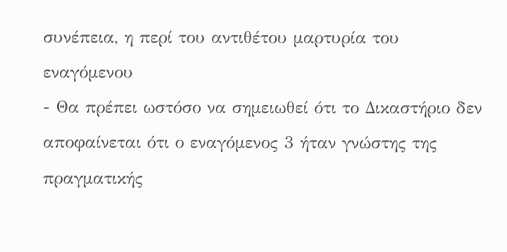συνέπεια, η περί του αντιθέτου μαρτυρία του εναγόμενου
- Θα πρέπει ωστόσο να σημειωθεί ότι το Δικαστήριο δεν αποφαίνεται ότι ο εναγόμενος 3 ήταν γνώστης της πραγματικής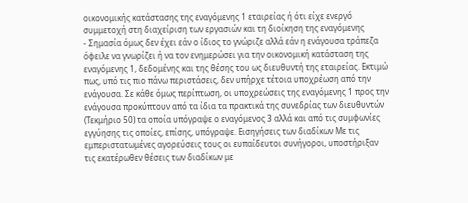οικονομικής κατάστασης της εναγόμενης 1 εταιρείας ή ότι είχε ενεργό συμμετοχή στη διαχείριση των εργασιών και τη διοίκηση της εναγόμενης
- Σημασία όμως δεν έχει εάν ο ίδιος το γνώριζε αλλά εάν η ενάγουσα τράπεζα όφειλε να γνωρίζει ή να τον ενημερώσει για την οικονομική κατάσταση της εναγόμενης 1, δεδομένης και της θέσης του ως διευθυντή της εταιρείας. Εκτιμώ πως, υπό τις πιο πάνω περιστάσεις, δεν υπήρχε τέτοια υποχρέωση από την ενάγουσα. Σε κάθε όμως περίπτωση, οι υποχρεώσεις της εναγόμενης 1 προς την ενάγουσα προκύπτουν από τα ίδια τα πρακτικά της συνεδρίας των διευθυντών (Τεκμήριο 50) τα οποία υπόγραψε ο εναγόμενος 3 αλλά και από τις συμφωνίες εγγύησης τις οποίες, επίσης, υπόγραψε. Εισηγήσεις των διαδίκων Με τις εμπεριστατωμένες αγορεύσεις τους οι ευπαίδευτοι συνήγοροι, υποστήριξαν τις εκατέρωθεν θέσεις των διαδίκων με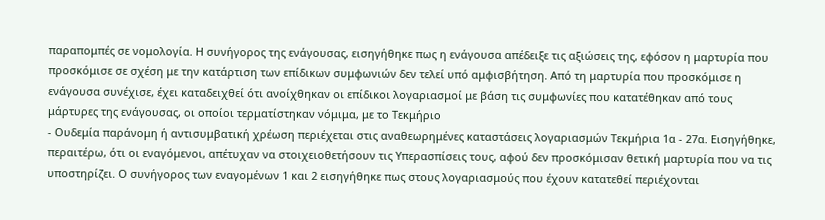παραπομπές σε νομολογία. Η συνήγορος της ενάγουσας, εισηγήθηκε πως η ενάγουσα απέδειξε τις αξιώσεις της, εφόσον η μαρτυρία που προσκόμισε σε σχέση με την κατάρτιση των επίδικων συμφωνιών δεν τελεί υπό αμφισβήτηση. Από τη μαρτυρία που προσκόμισε η ενάγουσα συνέχισε, έχει καταδειχθεί ότι ανοίχθηκαν οι επίδικοι λογαριασμοί με βάση τις συμφωνίες που κατατέθηκαν από τους μάρτυρες της ενάγουσας, οι οποίοι τερματίστηκαν νόμιμα, με το Τεκμήριο
- Ουδεμία παράνομη ή αντισυμβατική χρέωση περιέχεται στις αναθεωρημένες καταστάσεις λογαριασμών Τεκμήρια 1α - 27α. Εισηγήθηκε, περαιτέρω, ότι οι εναγόμενοι, απέτυχαν να στοιχειοθετήσουν τις Υπερασπίσεις τους, αφού δεν προσκόμισαν θετική μαρτυρία που να τις υποστηρίζει. Ο συνήγορος των εναγομένων 1 και 2 εισηγήθηκε πως στους λογαριασμούς που έχουν κατατεθεί περιέχονται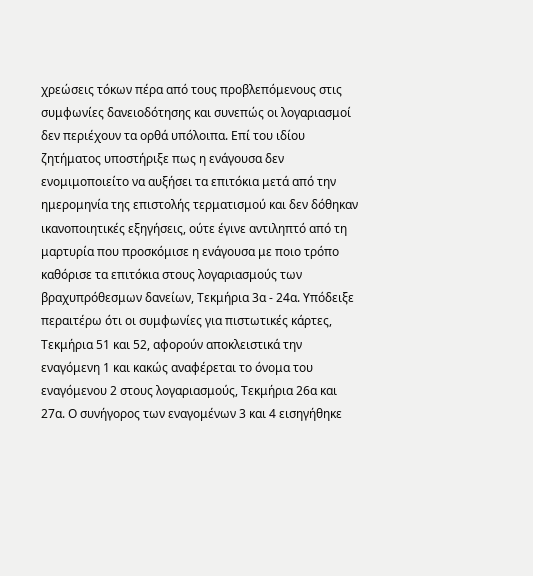χρεώσεις τόκων πέρα από τους προβλεπόμενους στις συμφωνίες δανειοδότησης και συνεπώς οι λογαριασμοί δεν περιέχουν τα ορθά υπόλοιπα. Επί του ιδίου ζητήματος υποστήριξε πως η ενάγουσα δεν ενομιμοποιείτο να αυξήσει τα επιτόκια μετά από την ημερομηνία της επιστολής τερματισμού και δεν δόθηκαν ικανοποιητικές εξηγήσεις, ούτε έγινε αντιληπτό από τη μαρτυρία που προσκόμισε η ενάγουσα με ποιο τρόπο καθόρισε τα επιτόκια στους λογαριασμούς των βραχυπρόθεσμων δανείων, Τεκμήρια 3α - 24α. Υπόδειξε περαιτέρω ότι οι συμφωνίες για πιστωτικές κάρτες, Τεκμήρια 51 και 52, αφορούν αποκλειστικά την εναγόμενη 1 και κακώς αναφέρεται το όνομα του εναγόμενου 2 στους λογαριασμούς, Τεκμήρια 26α και 27α. Ο συνήγορος των εναγομένων 3 και 4 εισηγήθηκε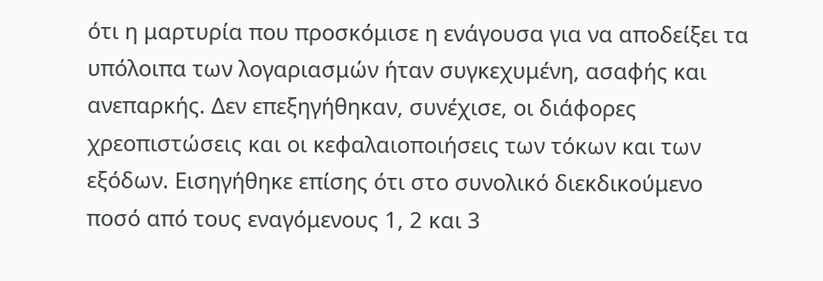ότι η μαρτυρία που προσκόμισε η ενάγουσα για να αποδείξει τα υπόλοιπα των λογαριασμών ήταν συγκεχυμένη, ασαφής και ανεπαρκής. Δεν επεξηγήθηκαν, συνέχισε, οι διάφορες χρεοπιστώσεις και οι κεφαλαιοποιήσεις των τόκων και των εξόδων. Εισηγήθηκε επίσης ότι στο συνολικό διεκδικούμενο ποσό από τους εναγόμενους 1, 2 και 3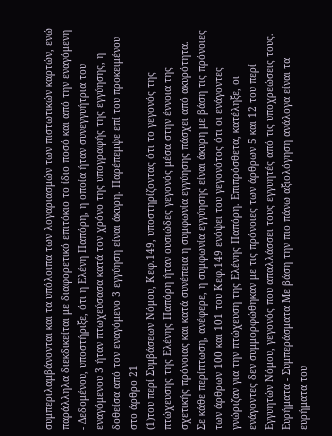συμπεριλαμβάνονται και τα υπόλοιπα των λογαριασμών των πιστωτικών καρτών, ενώ παράλληλα διεκδικείται με διαφορετικό επιτόκιο το ίδιο ποσό και από την εναγόμενη
- Δεδομένου, υποστήριξε, ότι η Ελένη Παπόρη, η οποία ήταν συνεγγυήτρια του εναγόμενου 3 ήταν πτωχεύσασα κατά τον χρόνο της υπογραφής της εγγύησης, η δοθείσα από τον εναγόμενο 3 εγγύηση είναι άκυρη. Παρέπεμψε επί του προκειμένου στο άρθρο 21
(1)του περί Συμβάσεων Νόμου, Κεφ.149, υποστηρίζοντας ότι το γεγονός της πτώχευσης της Ελένης Παπόρη ήταν ουσιώδες γεγονός μέσα στην έννοια της σχετικής πρόνοιας και κατά συνέπεια η συμφωνία εγγύησης πάσχει από ακυρότητα. Σε κάθε περίπτωση, ανέφερε, η συμφωνία εγγύησης είναι άκυρη με βάση τις πρόνοιες των άρθρων 100 και 101 του Κεφ.149 ενόψει του γεγονότος ότι οι ενάγοντες γνώριζαν για την πτώχευση της Ελένης Παπόρη. Επιπρόσθετα, κατέληξε, οι ενάγοντες δεν συμμορφώθηκαν με τις πρόνοιες των άρθρων 5 και 12 του περί Εγγυητών Νόμου, γεγονός που απαλλάσσει τους εγγυητές από τις υποχρεώσεις τους. Ευρήματα - Συμπεράσματα Με βάση την πιο πάνω αξιολόγηση ανάλογα είναι τα ευρήματα του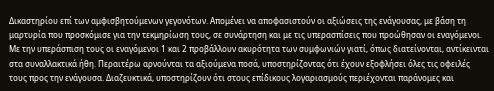Δικαστηρίου επί των αμφισβητούμενων γεγονότων. Απομένει να αποφασιστούν οι αξιώσεις της ενάγουσας, με βάση τη μαρτυρία που προσκόμισε για την τεκμηρίωση τους, σε συνάρτηση και με τις υπερασπίσεις που προώθησαν οι εναγόμενοι. Με την υπεράσπιση τους οι εναγόμενοι 1 και 2 προβάλλουν ακυρότητα των συμφωνιών γιατί, όπως διατείνονται, αντίκεινται στα συναλλακτικά ήθη. Περαιτέρω αρνούνται τα αξιούμενα ποσά, υποστηρίζοντας ότι έχουν εξοφλήσει όλες τις οφειλές τους προς την ενάγουσα. Διαζευκτικά, υποστηρίζουν ότι στους επίδικους λογαριασμούς περιέχονται παράνομες και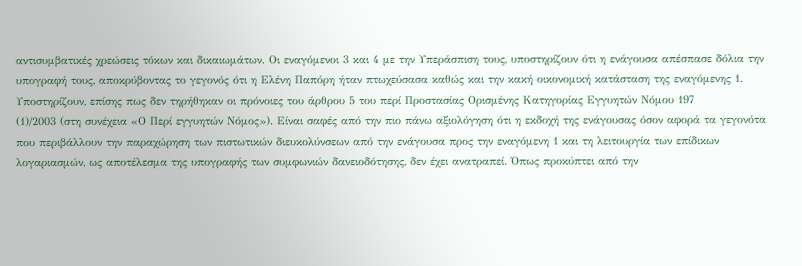αντισυμβατικές χρεώσεις τόκων και δικαιωμάτων. Οι εναγόμενοι 3 και 4 με την Υπεράσπιση τους, υποστηρίζουν ότι η ενάγουσα απέσπασε δόλια την υπογραφή τους, αποκρύβοντας το γεγονός ότι η Ελένη Παπόρη ήταν πτωχεύσασα καθώς και την κακή οικονομική κατάσταση της εναγόμενης 1. Υποστηρίζουν, επίσης πως δεν τηρήθηκαν οι πρόνοιες του άρθρου 5 του περί Προστασίας Ορισμένης Κατηγορίας Εγγυητών Νόμου 197
(1)/2003 (στη συνέχεια «Ο Περί εγγυητών Νόμος»). Είναι σαφές από την πιο πάνω αξιολόγηση ότι η εκδοχή της ενάγουσας όσον αφορά τα γεγονότα που περιβάλλουν την παραχώρηση των πιστωτικών διευκολύνσεων από την ενάγουσα προς την εναγόμενη 1 και τη λειτουργία των επίδικων λογαριασμών, ως αποτέλεσμα της υπογραφής των συμφωνιών δανειοδότησης, δεν έχει ανατραπεί. Όπως προκύπτει από την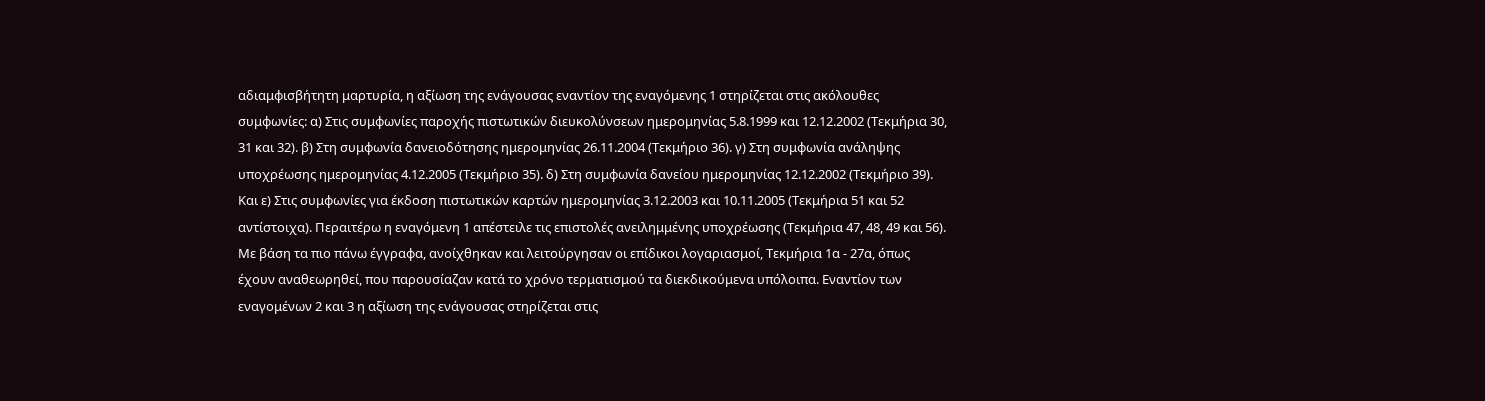αδιαμφισβήτητη μαρτυρία, η αξίωση της ενάγουσας εναντίον της εναγόμενης 1 στηρίζεται στις ακόλουθες συμφωνίες: α) Στις συμφωνίες παροχής πιστωτικών διευκολύνσεων ημερομηνίας 5.8.1999 και 12.12.2002 (Τεκμήρια 30, 31 και 32). β) Στη συμφωνία δανειοδότησης ημερομηνίας 26.11.2004 (Τεκμήριο 36). γ) Στη συμφωνία ανάληψης υποχρέωσης ημερομηνίας 4.12.2005 (Τεκμήριο 35). δ) Στη συμφωνία δανείου ημερομηνίας 12.12.2002 (Τεκμήριο 39). Και ε) Στις συμφωνίες για έκδοση πιστωτικών καρτών ημερομηνίας 3.12.2003 και 10.11.2005 (Τεκμήρια 51 και 52 αντίστοιχα). Περαιτέρω η εναγόμενη 1 απέστειλε τις επιστολές ανειλημμένης υποχρέωσης (Τεκμήρια 47, 48, 49 και 56). Με βάση τα πιο πάνω έγγραφα, ανοίχθηκαν και λειτούργησαν οι επίδικοι λογαριασμοί, Τεκμήρια 1α - 27α, όπως έχουν αναθεωρηθεί, που παρουσίαζαν κατά το χρόνο τερματισμού τα διεκδικούμενα υπόλοιπα. Εναντίον των εναγομένων 2 και 3 η αξίωση της ενάγουσας στηρίζεται στις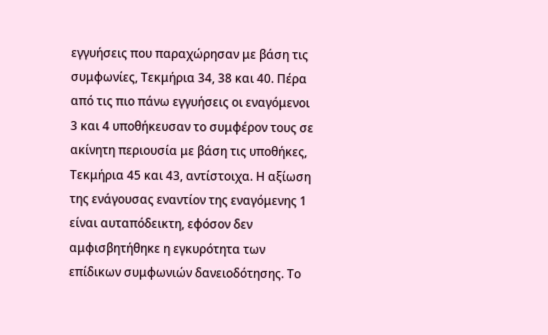εγγυήσεις που παραχώρησαν με βάση τις συμφωνίες, Τεκμήρια 34, 38 και 40. Πέρα από τις πιο πάνω εγγυήσεις οι εναγόμενοι 3 και 4 υποθήκευσαν το συμφέρον τους σε ακίνητη περιουσία με βάση τις υποθήκες, Τεκμήρια 45 και 43, αντίστοιχα. Η αξίωση της ενάγουσας εναντίον της εναγόμενης 1 είναι αυταπόδεικτη, εφόσον δεν αμφισβητήθηκε η εγκυρότητα των επίδικων συμφωνιών δανειοδότησης. Το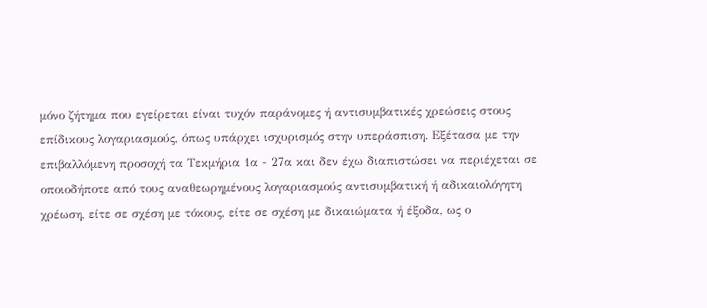μόνο ζήτημα που εγείρεται είναι τυχόν παράνομες ή αντισυμβατικές χρεώσεις στους επίδικους λογαριασμούς, όπως υπάρχει ισχυρισμός στην υπεράσπιση. Εξέτασα με την επιβαλλόμενη προσοχή τα Τεκμήρια 1α - 27α και δεν έχω διαπιστώσει να περιέχεται σε οποιοδήποτε από τους αναθεωρημένους λογαριασμούς αντισυμβατική ή αδικαιολόγητη χρέωση, είτε σε σχέση με τόκους, είτε σε σχέση με δικαιώματα ή έξοδα, ως ο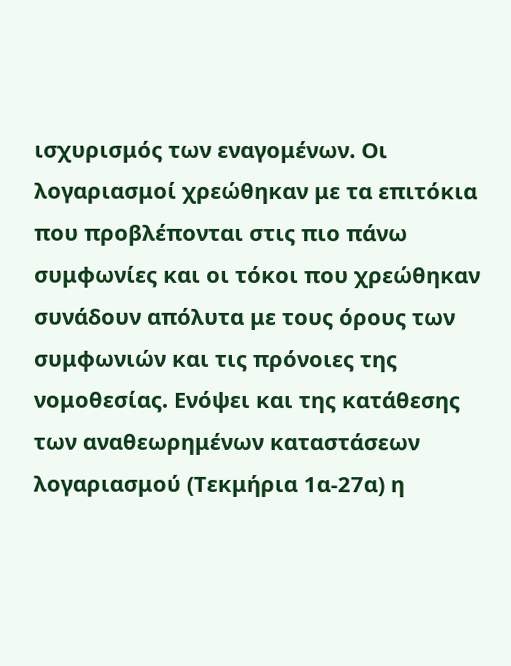ισχυρισμός των εναγομένων. Οι λογαριασμοί χρεώθηκαν με τα επιτόκια που προβλέπονται στις πιο πάνω συμφωνίες και οι τόκοι που χρεώθηκαν συνάδουν απόλυτα με τους όρους των συμφωνιών και τις πρόνοιες της νομοθεσίας. Ενόψει και της κατάθεσης των αναθεωρημένων καταστάσεων λογαριασμού (Τεκμήρια 1α-27α) η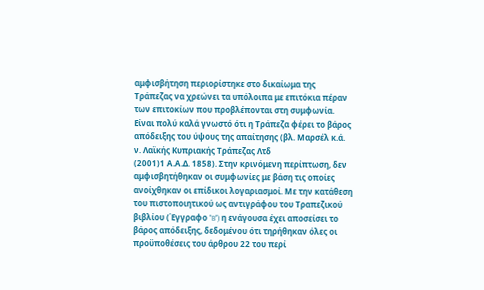αμφισβήτηση περιορίστηκε στο δικαίωμα της Τράπεζας να χρεώνει τα υπόλοιπα με επιτόκια πέραν των επιτοκίων που προβλέπονται στη συμφωνία. Είναι πολύ καλά γνωστό ότι η Τράπεζα φέρει το βάρος απόδειξης του ύψους της απαίτησης (βλ. Μαρσέλ κ.ά. ν. Λαϊκής Κυπριακής Τράπεζας Λτδ
(2001)1 Α.Α.Δ. 1858). Στην κρινόμενη περίπτωση, δεν αμφισβητήθηκαν οι συμφωνίες με βάση τις οποίες ανοίχθηκαν οι επίδικοι λογαριασμοί. Με την κατάθεση του πιστοποιητικού ως αντιγράφου του Τραπεζικού βιβλίου (Έγγραφο "B") η ενάγουσα έχει αποσείσει το βάρος απόδειξης, δεδομένου ότι τηρήθηκαν όλες οι προϋποθέσεις του άρθρου 22 του περί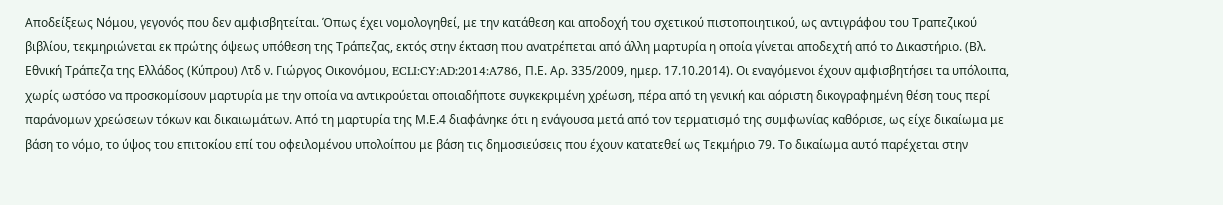Αποδείξεως Νόμου, γεγονός που δεν αμφισβητείται. Όπως έχει νομολογηθεί, με την κατάθεση και αποδοχή του σχετικού πιστοποιητικού, ως αντιγράφου του Τραπεζικού βιβλίου, τεκμηριώνεται εκ πρώτης όψεως υπόθεση της Τράπεζας, εκτός στην έκταση που ανατρέπεται από άλλη μαρτυρία η οποία γίνεται αποδεχτή από το Δικαστήριο. (Βλ. Εθνική Τράπεζα της Ελλάδος (Κύπρου) Λτδ ν. Γιώργος Οικονόμου, ECLI:CY:AD:2014:A786, Π.Ε. Αρ. 335/2009, ημερ. 17.10.2014). Οι εναγόμενοι έχουν αμφισβητήσει τα υπόλοιπα, χωρίς ωστόσο να προσκομίσουν μαρτυρία με την οποία να αντικρούεται οποιαδήποτε συγκεκριμένη χρέωση, πέρα από τη γενική και αόριστη δικογραφημένη θέση τους περί παράνομων χρεώσεων τόκων και δικαιωμάτων. Από τη μαρτυρία της Μ.Ε.4 διαφάνηκε ότι η ενάγουσα μετά από τον τερματισμό της συμφωνίας καθόρισε, ως είχε δικαίωμα με βάση το νόμο, το ύψος του επιτοκίου επί του οφειλομένου υπολοίπου με βάση τις δημοσιεύσεις που έχουν κατατεθεί ως Τεκμήριο 79. Το δικαίωμα αυτό παρέχεται στην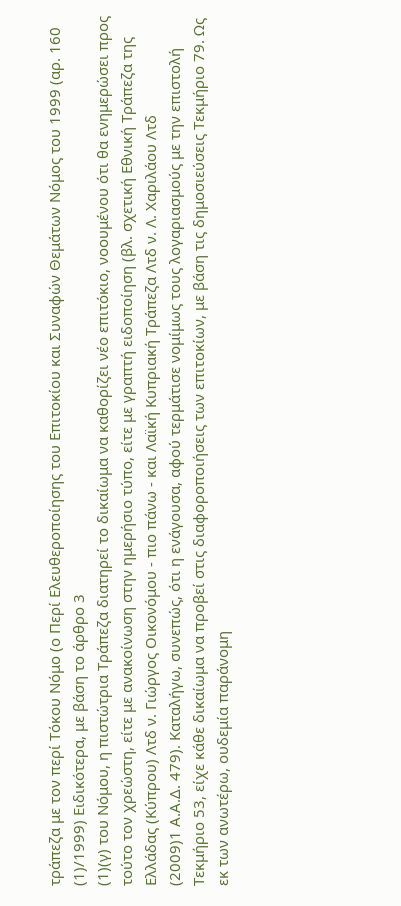τράπεζα με τον περί Τόκου Νόμο (ο Περί Ελευθεροποίησης του Επιτοκίου και Συναφών Θεμάτων Νόμος του 1999 (αρ. 160
(1)/1999) Ειδικότερα, με βάση το άρθρο 3
(1)(γ) του Νόμου, η πιστώτρια Τράπεζα διατηρεί το δικαίωμα να καθορίζει νέο επιτόκιο, νοουμένου ότι θα ενημερώσει προς τούτο τον χρεώστη, είτε με ανακοίνωση στην ημερήσιο τύπο, είτε με γραπτή ειδοποίηση (βλ. σχετική Εθνική Τράπεζα της Ελλάδας (Κύπρου) Λτδ ν. Γιώργος Οικονόμου - πιο πάνω - και Λαϊκή Κυπριακή Τράπεζα Λτδ ν. Λ. Χαριλάου Λτδ
(2009)1 Α.Α.Δ. 479). Καταλήγω, συνεπώς, ότι η ενάγουσα, αφού τερμάτισε νομίμως τους λογαριασμούς με την επιστολή Τεκμήριο 53, είχε κάθε δικαίωμα να προβεί στις διαφοροποιήσεις των επιτοκίων, με βάση τις δημοσιεύσεις Τεκμήριο 79. Ως εκ των ανωτέρω, ουδεμία παράνομη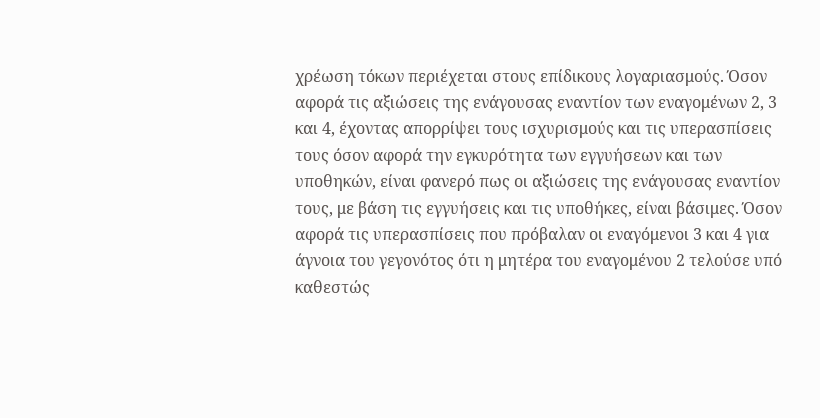χρέωση τόκων περιέχεται στους επίδικους λογαριασμούς. Όσον αφορά τις αξιώσεις της ενάγουσας εναντίον των εναγομένων 2, 3 και 4, έχοντας απορρίψει τους ισχυρισμούς και τις υπερασπίσεις τους όσον αφορά την εγκυρότητα των εγγυήσεων και των υποθηκών, είναι φανερό πως οι αξιώσεις της ενάγουσας εναντίον τους, με βάση τις εγγυήσεις και τις υποθήκες, είναι βάσιμες. Όσον αφορά τις υπερασπίσεις που πρόβαλαν οι εναγόμενοι 3 και 4 για άγνοια του γεγονότος ότι η μητέρα του εναγομένου 2 τελούσε υπό καθεστώς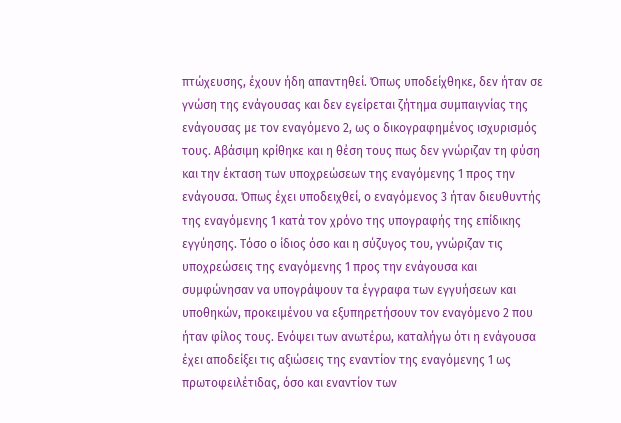πτώχευσης, έχουν ήδη απαντηθεί. Όπως υποδείχθηκε, δεν ήταν σε γνώση της ενάγουσας και δεν εγείρεται ζήτημα συμπαιγνίας της ενάγουσας με τον εναγόμενο 2, ως ο δικογραφημένος ισχυρισμός τους. Αβάσιμη κρίθηκε και η θέση τους πως δεν γνώριζαν τη φύση και την έκταση των υποχρεώσεων της εναγόμενης 1 προς την ενάγουσα. Όπως έχει υποδειχθεί, ο εναγόμενος 3 ήταν διευθυντής της εναγόμενης 1 κατά τον χρόνο της υπογραφής της επίδικης εγγύησης. Τόσο ο ίδιος όσο και η σύζυγος του, γνώριζαν τις υποχρεώσεις της εναγόμενης 1 προς την ενάγουσα και συμφώνησαν να υπογράψουν τα έγγραφα των εγγυήσεων και υποθηκών, προκειμένου να εξυπηρετήσουν τον εναγόμενο 2 που ήταν φίλος τους. Ενόψει των ανωτέρω, καταλήγω ότι η ενάγουσα έχει αποδείξει τις αξιώσεις της εναντίον της εναγόμενης 1 ως πρωτοφειλέτιδας, όσο και εναντίον των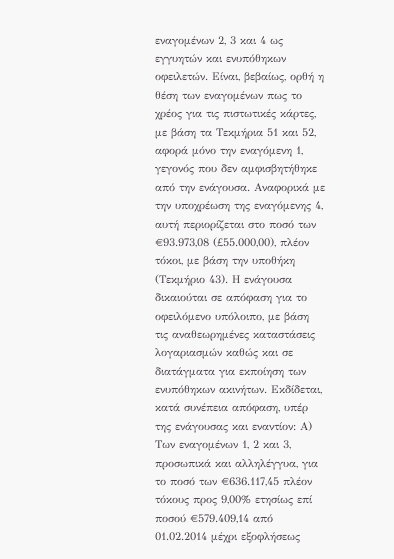εναγομένων 2, 3 και 4 ως εγγυητών και ενυπόθηκων οφειλετών. Είναι, βεβαίως, ορθή η θέση των εναγομένων πως το χρέος για τις πιστωτικές κάρτες, με βάση τα Τεκμήρια 51 και 52, αφορά μόνο την εναγόμενη 1, γεγονός που δεν αμφισβητήθηκε από την ενάγουσα. Αναφορικά με την υποχρέωση της εναγόμενης 4, αυτή περιορίζεται στο ποσό των €93.973,08 (£55.000,00), πλέον τόκοι, με βάση την υποθήκη (Τεκμήριο 43). Η ενάγουσα δικαιούται σε απόφαση για το οφειλόμενο υπόλοιπο, με βάση τις αναθεωρημένες καταστάσεις λογαριασμών καθώς και σε διατάγματα για εκποίηση των ενυπόθηκων ακινήτων. Εκδίδεται, κατά συνέπεια απόφαση, υπέρ της ενάγουσας και εναντίον: Α) Των εναγομένων 1, 2 και 3, προσωπικά και αλληλέγγυα, για το ποσό των €636.117,45 πλέον τόκους προς 9,00% ετησίως επί ποσού €579.409,14 από 01.02.2014 μέχρι εξοφλήσεως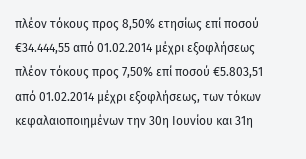πλέον τόκους προς 8,50% ετησίως επί ποσού €34.444,55 από 01.02.2014 μέχρι εξοφλήσεως πλέον τόκους προς 7,50% επί ποσού €5.803,51 από 01.02.2014 μέχρι εξοφλήσεως, των τόκων κεφαλαιοποιημένων την 30η Ιουνίου και 31η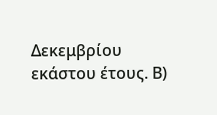Δεκεμβρίου εκάστου έτους. Β)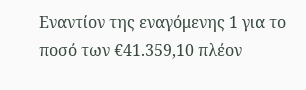Εναντίον της εναγόμενης 1 για το ποσό των €41.359,10 πλέον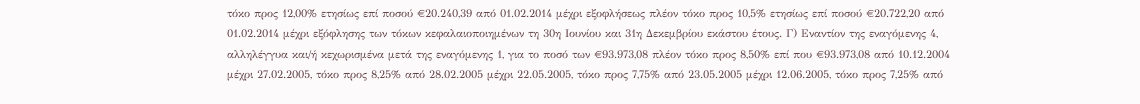τόκο προς 12,00% ετησίως επί ποσού €20.240,39 από 01.02.2014 μέχρι εξοφλήσεως πλέον τόκο προς 10,5% ετησίως επί ποσού €20.722,20 από 01.02.2014 μέχρι εξόφλησης των τόκων κεφαλαιοποιημένων τη 30η Ιουνίου και 31η Δεκεμβρίου εκάστου έτους. Γ) Εναντίον της εναγόμενης 4, αλληλέγγυα και/ή κεχωρισμένα μετά της εναγόμενης 1, για το ποσό των €93.973,08 πλέον τόκο προς 8,50% επί που €93.973,08 από 10.12.2004 μέχρι 27.02.2005, τόκο προς 8,25% από 28.02.2005 μέχρι 22.05.2005, τόκο προς 7,75% από 23.05.2005 μέχρι 12.06.2005, τόκο προς 7,25% από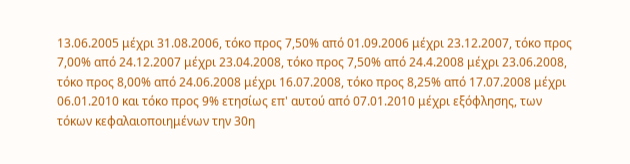13.06.2005 μέχρι 31.08.2006, τόκο προς 7,50% από 01.09.2006 μέχρι 23.12.2007, τόκο προς 7,00% από 24.12.2007 μέχρι 23.04.2008, τόκο προς 7,50% από 24.4.2008 μέχρι 23.06.2008, τόκο προς 8,00% από 24.06.2008 μέχρι 16.07.2008, τόκο προς 8,25% από 17.07.2008 μέχρι 06.01.2010 και τόκο προς 9% ετησίως επ' αυτού από 07.01.2010 μέχρι εξόφλησης, των τόκων κεφαλαιοποιημένων την 30η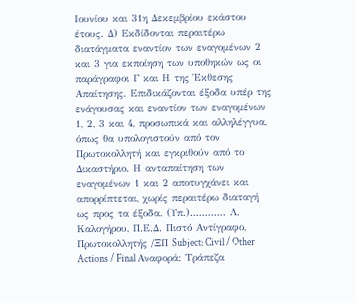Ιουνίου και 31η Δεκεμβρίου εκάστου έτους. Δ) Εκδίδονται περαιτέρω διατάγματα εναντίον των εναγομένων 2 και 3 για εκποίηση των υποθηκών ως οι παράγραφοι Γ και Η της Έκθεσης Απαίτησης. Επιδικάζονται έξοδα υπέρ της ενάγουσας και εναντίον των εναγομένων 1, 2, 3 και 4, προσωπικά και αλληλέγγυα, όπως θα υπολογιστούν από τον Πρωτοκολλητή και εγκριθούν από το Δικαστήριο. Η ανταπαίτηση των εναγομένων 1 και 2 αποτυγχάνει και απορρίπτεται, χωρίς περαιτέρω διαταγή ως προς τα έξοδα. (Υπ.)............ Λ. Καλογήρου, Π.Ε.Δ. Πιστό Αντίγραφο, Πρωτοκολλητής /ΞΠ Subject: Civil / Other Actions / Final Αναφορά: Τράπεζα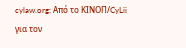cylaw.org: Από το ΚΙΝOΠ/CyLii για τον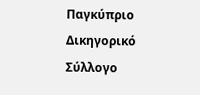Παγκύπριο Δικηγορικό Σύλλογο